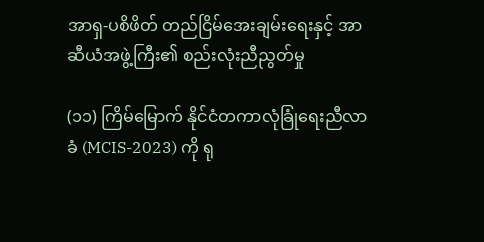အာရှ-ပစိဖိတ် တည်ငြိမ်အေးချမ်းရေးနှင့် အာဆီယံအဖွဲ့ကြီး၏ စည်းလုံးညီညွတ်မှု

(၁၁) ကြိမ်မြောက် နိုင်ငံတကာလုံခြုံရေးညီလာခံ (MCIS-2023) ကို ရု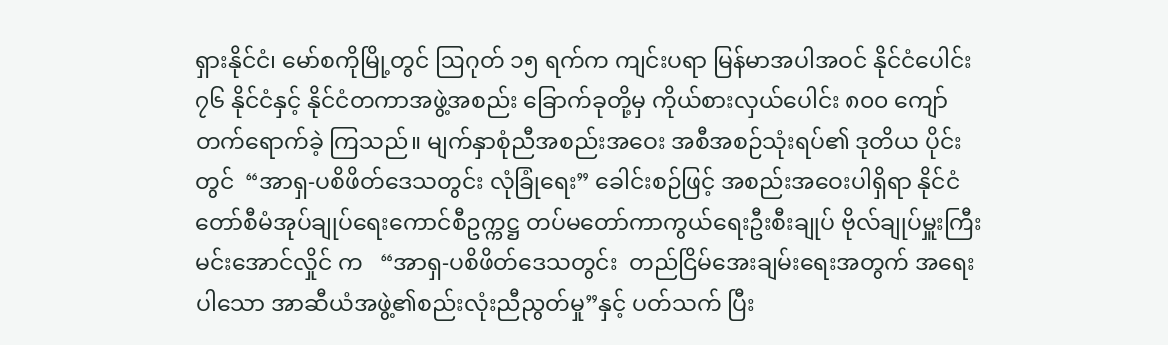ရှားနိုင်ငံ၊ မော်စကိုမြို့တွင် ဩဂုတ် ၁၅ ရက်က ကျင်းပရာ မြန်မာအပါအဝင် နိုင်ငံပေါင်း ၇၆ နိုင်ငံနှင့် နိုင်ငံတကာအဖွဲ့အစည်း ခြောက်ခုတို့မှ ကိုယ်စားလှယ်ပေါင်း ၈၀၀ ကျော် တက်ရောက်ခဲ့ ကြသည်။ မျက်နှာစုံညီအစည်းအဝေး အစီအစဉ်သုံးရပ်၏ ဒုတိယ ပိုင်းတွင်  “အာရှ-ပစိဖိတ်ဒေသတွင်း လုံခြုံရေး” ခေါင်းစဉ်ဖြင့် အစည်းအဝေးပါရှိရာ နိုင်ငံတော်စီမံအုပ်ချုပ်ရေးကောင်စီဥက္ကဋ္ဌ တပ်မတော်ကာကွယ်ရေးဦးစီးချုပ် ဗိုလ်ချုပ်မှူးကြီး မင်းအောင်လှိုင် က   “အာရှ-ပစိဖိတ်ဒေသတွင်း  တည်ငြိမ်အေးချမ်းရေးအတွက် အရေးပါသော အာဆီယံအဖွဲ့၏စည်းလုံးညီညွတ်မှု”နှင့် ပတ်သက် ပြီး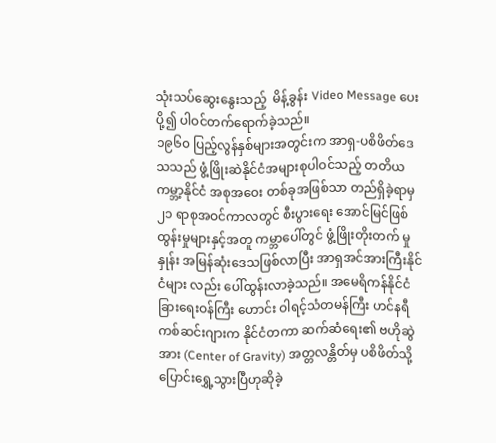သုံးသပ်ဆွေးနွေးသည့်  မိန့်ခွန်း Video Message ပေးပို့၍ ပါဝင်တက်ရောက်ခဲ့သည်။
၁၉၆၀ ပြည့်လွန်နှစ်များအတွင်းက အာရှ-ပစိဖိတ်ဒေသသည် ဖွံ့ဖြိုးဆဲနိုင်ငံအများစုပါဝင်သည့် တတိယကမ္ဘာ့နိုင်ငံ အစုအဝေး တစ်ခုအဖြစ်သာ တည်ရှိခဲ့ရာမှ ၂၁ ရာစုအဝင်ကာလတွင် စီးပွားရေး အောင်မြင်ဖြစ်ထွန်းမှုများနှင့်အတူ ကမ္ဘာပေါ်တွင် ဖွံ့ဖြိုးတိုးတက် မှုနှုန်း အမြန်ဆုံးဒေသဖြစ်လာပြီး အာရှအင်အားကြီးနိုင်ငံများ လည်း ပေါ်ထွန်းလာခဲ့သည်။ အမေရိကန်နိုင်ငံခြားရေးဝန်ကြီး ဟောင်း ဝါရင့်သံတမန်ကြီး ဟင်နရီကစ်ဆင်းဂျားက နိုင်ငံတကာ ဆက်ဆံရေး၏ ဗဟိုဆွဲအား (Center of Gravity) အတ္တလန္တိတ်မှ ပစိဖိတ်သို့  ပြောင်းရွှေ့သွားပြီဟုဆိုခဲ့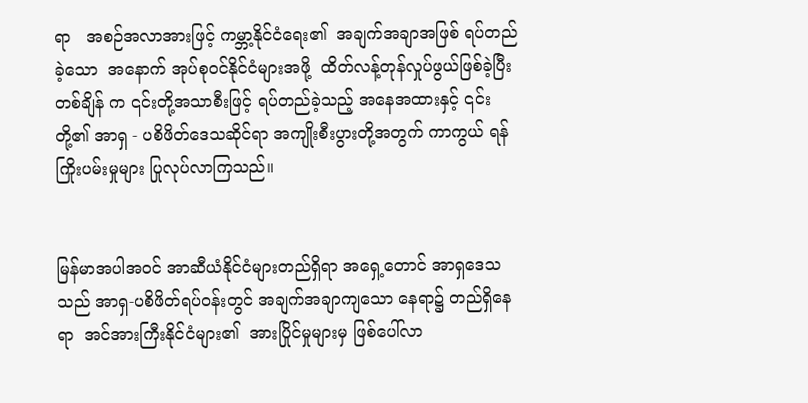ရာ   အစဉ်အလာအားဖြင့် ကမ္ဘာ့နိုင်ငံရေး၏  အချက်အချာအဖြစ် ရပ်တည်ခဲ့သော  အနောက် အုပ်စုဝင်နိုင်ငံများအဖို့  ထိတ်လန့်တုန်လှုပ်ဖွယ်ဖြစ်ခဲ့ပြီး တစ်ချိန် က ၎င်းတို့အသာစီးဖြင့် ရပ်တည်ခဲ့သည့် အနေအထားနှင့် ၎င်းတို့၏ အာရှ - ပစိဖိတ်ဒေသဆိုင်ရာ အကျိုးစီးပွားတို့အတွက် ကာကွယ် ရန် ကြိုးပမ်းမှုများ ပြုလုပ်လာကြသည်။


မြန်မာအပါအဝင် အာဆီယံနိုင်ငံများတည်ရှိရာ အရှေ့တောင် အာရှဒေသသည် အာရှ-ပစိဖိတ်ရပ်ဝန်းတွင် အချက်အချာကျသော နေရာ၌ တည်ရှိနေရာ  အင်အားကြီးနိုင်ငံများ၏  အားပြိုင်မှုများမှ ဖြစ်ပေါ်လာ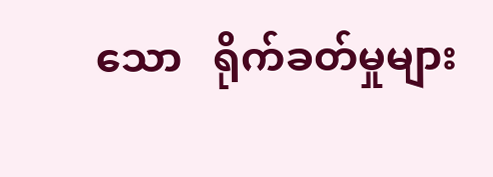သော   ရိုက်ခတ်မှုများ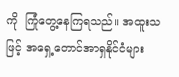ကို  ကြုံတွေ့နေကြရသည်။ အထူးသဖြင့် အရှေ့တောင်အာရှနိုင်ငံများ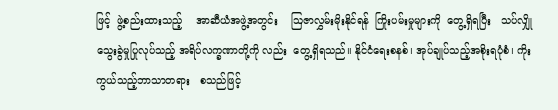ဖြင့်  ဖွဲ့စည်းထားသည့်    အာဆီယံအဖွဲ့အတွင်း    ဩဇာလွှမ်းမိုးနိုင်ရန်  ကြိုးပမ်းမှုများကို  တွေ့ရှိရပြီး   သပ်လျှိုသွေးခွဲမှုပြုလုပ်သည့် အရိပ်လက္ခဏာတို့ကို လည်း  တွေ့ရှိရသည်။ နိုင်ငံရေးစနစ်၊ အုပ်ချုပ်သည့်အစိုးရပုံစံ၊ ကိုးကွယ်သည့်ဘာသာတရား   စသည်ဖြင့်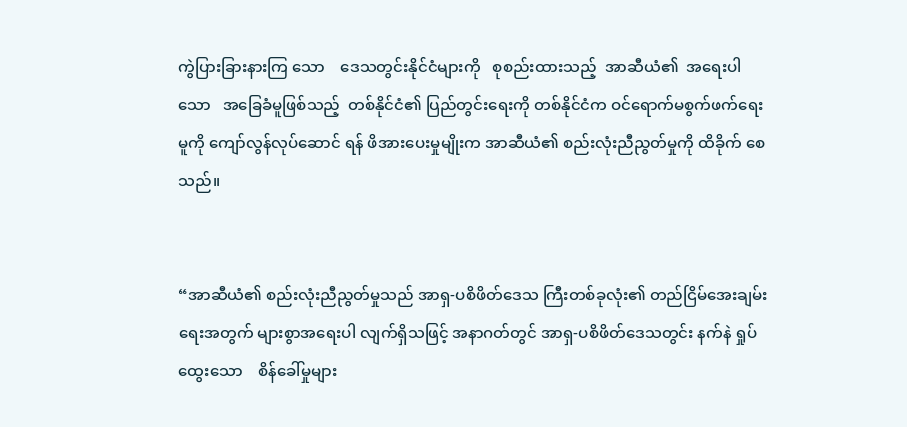ကွဲပြားခြားနားကြ သော    ဒေသတွင်းနိုင်ငံများကို   စုစည်းထားသည့်  အာဆီယံ၏  အရေးပါသော   အခြေခံမူဖြစ်သည့်  တစ်နိုင်ငံ၏ ပြည်တွင်းရေးကို တစ်နိုင်ငံက ဝင်ရောက်မစွက်ဖက်ရေးမူကို ကျော်လွန်လုပ်ဆောင် ရန် ဖိအားပေးမှုမျိုးက အာဆီယံ၏ စည်းလုံးညီညွတ်မှုကို ထိခိုက် စေသည်။


“အာဆီယံ၏ စည်းလုံးညီညွတ်မှုသည် အာရှ-ပစိဖိတ်ဒေသ ကြီးတစ်ခုလုံး၏ တည်ငြိမ်အေးချမ်းရေးအတွက် များစွာအရေးပါ လျက်ရှိသဖြင့် အနာဂတ်တွင် အာရှ-ပစိဖိတ်ဒေသတွင်း နက်နဲ ရှုပ်ထွေးသော    စိန်ခေါ်မှုများ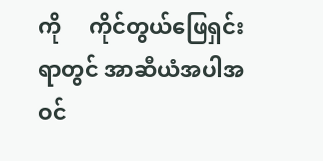ကို     ကိုင်တွယ်ဖြေရှင်းရာတွင် အာဆီယံအပါအဝင်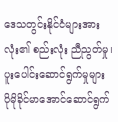ဒေသတွင်းနိုင်ငံများအားလုံး၏ စည်းလုံး ညီညွတ်မှု၊ ပူးပေါင်းဆောင်ရွက်မှုများ ပိုမိုခိုင်မာအောင်ဆောင်ရွက်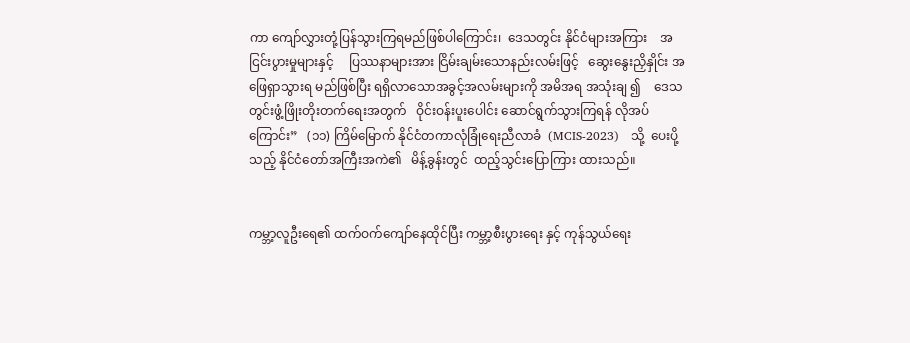ကာ ကျော်လွှားတုံ့ပြန်သွားကြရမည်ဖြစ်ပါကြောင်း၊  ဒေသတွင်း နိုင်ငံများအကြား    အငြင်းပွားမှုများနှင့်     ပြဿနာများအား ငြိမ်းချမ်းသောနည်းလမ်းဖြင့်   ဆွေးနွေးညှိနှိုင်း အဖြေရှာသွားရ မည်ဖြစ်ပြီး ရရှိလာသောအခွင့်အလမ်းများကို အမိအရ အသုံးချ ၍    ဒေသတွင်းဖွံ့ဖြိုးတိုးတက်ရေးအတွက်   ဝိုင်းဝန်းပူးပေါင်း ဆောင်ရွက်သွားကြရန် လိုအပ်ကြောင်း”   (၁၁) ကြိမ်မြောက် နိုင်ငံတကာလုံခြုံရေးညီလာခံ  (MCIS-2023)   သို့  ပေးပို့သည့် နိုင်ငံတော်အကြီးအကဲ၏   မိန့်ခွန်းတွင်  ထည့်သွင်းပြောကြား ထားသည်။


ကမ္ဘာ့လူဦးရေ၏ ထက်ဝက်ကျော်နေထိုင်ပြီး ကမ္ဘာ့စီးပွားရေး နှင့် ကုန်သွယ်ရေး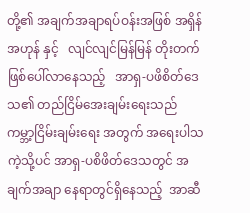တို့၏ အချက်အချာရပ်ဝန်းအဖြစ် အရှိန်အဟုန် နှင့်   လျင်လျင်မြန်မြန် တိုးတက်ဖြစ်ပေါ်လာနေသည့်   အာရှ-ပဖိစိတ်ဒေသ၏ တည်ငြိမ်အေးချမ်းရေးသည် ကမ္ဘာ့ငြိမ်းချမ်းရေး အတွက် အရေးပါသကဲ့သို့ပင် အာရှ-ပစိဖိတ်ဒေသတွင် အချက်အချာ နေရာတွင်ရှိနေသည့်  အာဆီ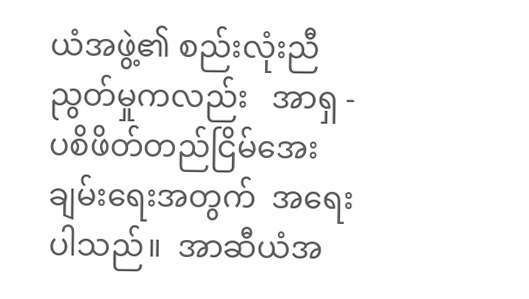ယံအဖွဲ့၏ စည်းလုံးညီညွတ်မှုကလည်း   အာရှ -  ပစိဖိတ်တည်ငြိမ်အေးချမ်းရေးအတွက်  အရေးပါသည်။  အာဆီယံအ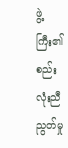ဖွဲ့ကြီး၏   စည်းလုံးညီညွတ်မှု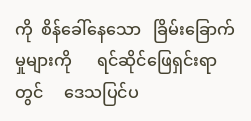ကို  စိန်ခေါ်နေသော   ခြိမ်းခြောက်မှုများကို      ရင်ဆိုင်ဖြေရှင်းရာတွင်     ဒေသပြင်ပ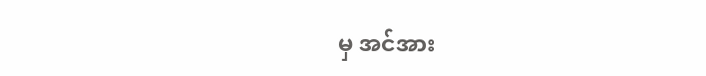မှ အင်အား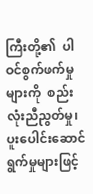ကြီးတို့၏  ပါဝင်စွက်ဖက်မှုများကို  စည်းလုံးညီညွတ်မှု၊ ပူးပေါင်းဆောင်ရွက်မှုများဖြင့်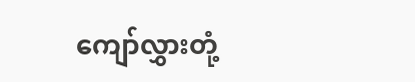ကျော်လွှားတုံ့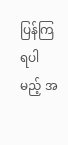ပြန်ကြရပါမည့် အ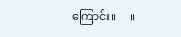ကြောင်း။     ။